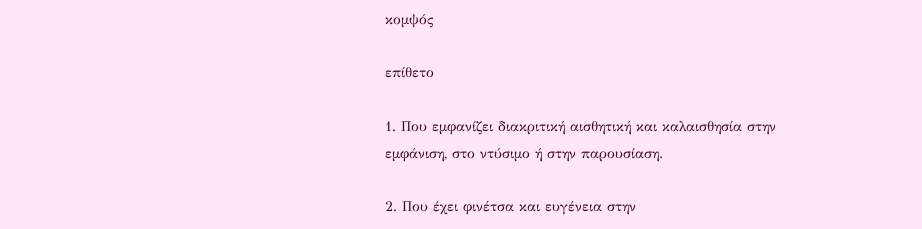κομψός

επίθετο

1. Που εμφανίζει διακριτική αισθητική και καλαισθησία στην εμφάνιση, στο ντύσιμο ή στην παρουσίαση.

2. Που έχει φινέτσα και ευγένεια στην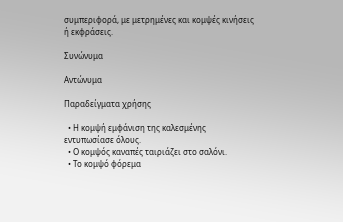συμπεριφορά, με μετρημένες και κομψές κινήσεις ή εκφράσεις.

Συνώνυμα

Αντώνυμα

Παραδείγματα χρήσης

  • Η κομψή εμφάνιση της καλεσμένης εντυπωσίασε όλους.
  • Ο κομψός καναπές ταιριάζει στο σαλόνι.
  • Το κομψό φόρεμα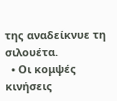της αναδείκνυε τη σιλουέτα.
  • Οι κομψές κινήσεις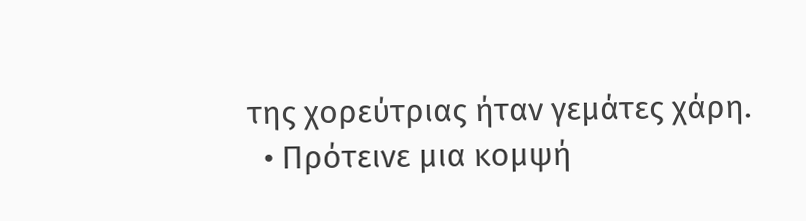της χορεύτριας ήταν γεμάτες χάρη.
  • Πρότεινε μια κομψή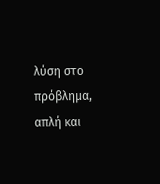λύση στο πρόβλημα, απλή και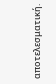αποτελεσματική.